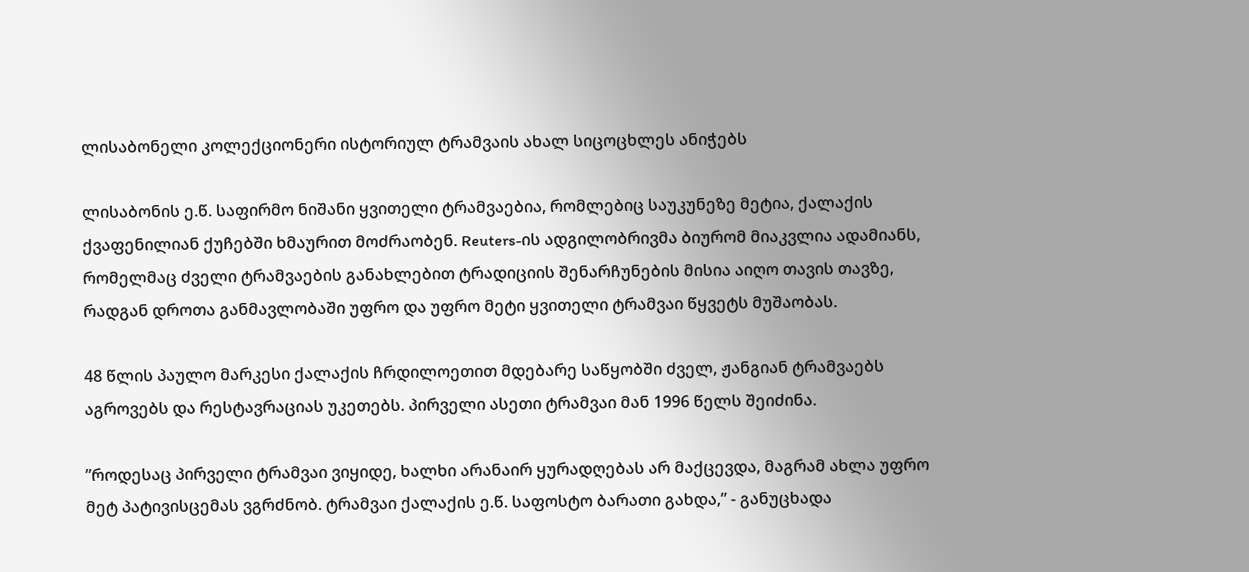ლისაბონელი კოლექციონერი ისტორიულ ტრამვაის ახალ სიცოცხლეს ანიჭებს

ლისაბონის ე.წ. საფირმო ნიშანი ყვითელი ტრამვაებია, რომლებიც საუკუნეზე მეტია, ქალაქის ქვაფენილიან ქუჩებში ხმაურით მოძრაობენ. Reuters-ის ადგილობრივმა ბიურომ მიაკვლია ადამიანს, რომელმაც ძველი ტრამვაების განახლებით ტრადიციის შენარჩუნების მისია აიღო თავის თავზე, რადგან დროთა განმავლობაში უფრო და უფრო მეტი ყვითელი ტრამვაი წყვეტს მუშაობას.

48 წლის პაულო მარკესი ქალაქის ჩრდილოეთით მდებარე საწყობში ძველ, ჟანგიან ტრამვაებს აგროვებს და რესტავრაციას უკეთებს. პირველი ასეთი ტრამვაი მან 1996 წელს შეიძინა.

”როდესაც პირველი ტრამვაი ვიყიდე, ხალხი არანაირ ყურადღებას არ მაქცევდა, მაგრამ ახლა უფრო მეტ პატივისცემას ვგრძნობ. ტრამვაი ქალაქის ე.წ. საფოსტო ბარათი გახდა,” - განუცხადა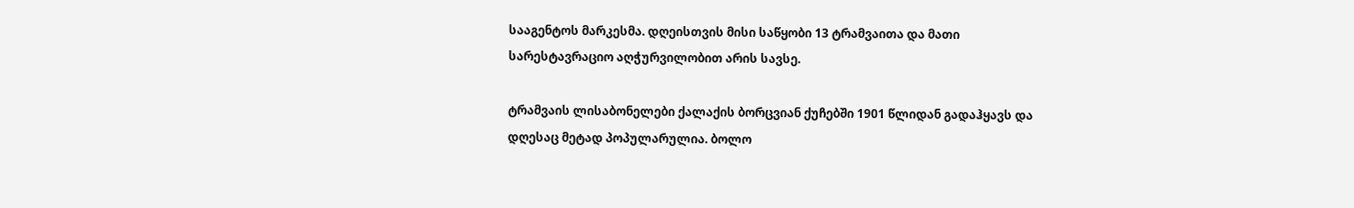სააგენტოს მარკესმა. დღეისთვის მისი საწყობი 13 ტრამვაითა და მათი სარესტავრაციო აღჭურვილობით არის სავსე.

ტრამვაის ლისაბონელები ქალაქის ბორცვიან ქუჩებში 1901 წლიდან გადაჰყავს და დღესაც მეტად პოპულარულია. ბოლო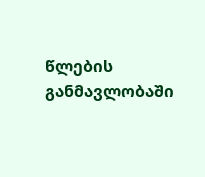წლების განმავლობაში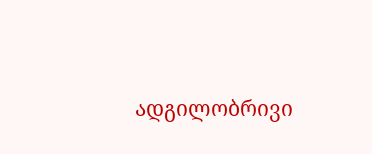ადგილობრივი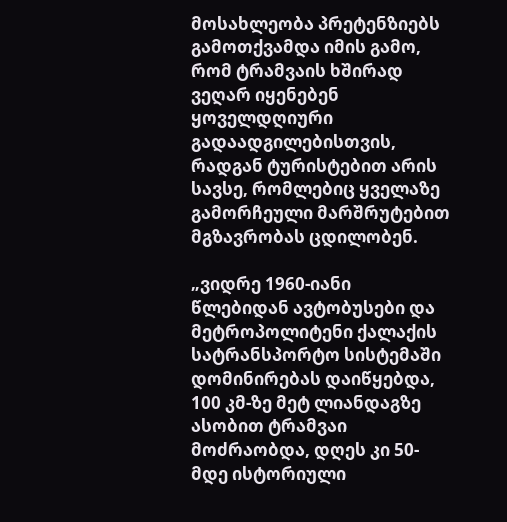მოსახლეობა პრეტენზიებს გამოთქვამდა იმის გამო, რომ ტრამვაის ხშირად ვეღარ იყენებენ ყოველდღიური გადაადგილებისთვის, რადგან ტურისტებით არის სავსე, რომლებიც ყველაზე გამორჩეული მარშრუტებით მგზავრობას ცდილობენ.

„ვიდრე 1960-იანი წლებიდან ავტობუსები და მეტროპოლიტენი ქალაქის სატრანსპორტო სისტემაში დომინირებას დაიწყებდა, 100 კმ-ზე მეტ ლიანდაგზე ასობით ტრამვაი მოძრაობდა, დღეს კი 50-მდე ისტორიული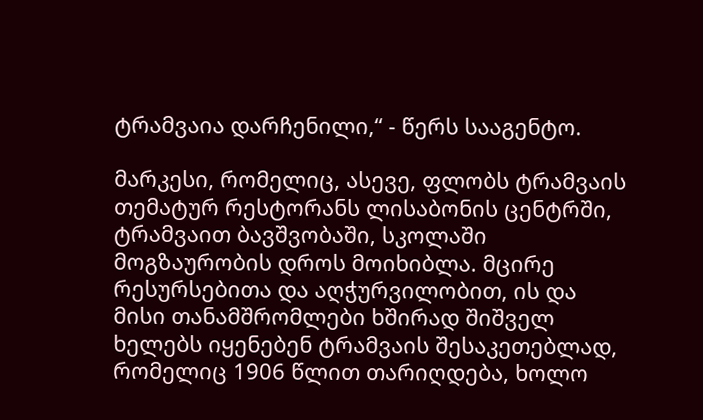ტრამვაია დარჩენილი,“ - წერს სააგენტო.

მარკესი, რომელიც, ასევე, ფლობს ტრამვაის თემატურ რესტორანს ლისაბონის ცენტრში, ტრამვაით ბავშვობაში, სკოლაში მოგზაურობის დროს მოიხიბლა. მცირე რესურსებითა და აღჭურვილობით, ის და მისი თანამშრომლები ხშირად შიშველ ხელებს იყენებენ ტრამვაის შესაკეთებლად, რომელიც 1906 წლით თარიღდება, ხოლო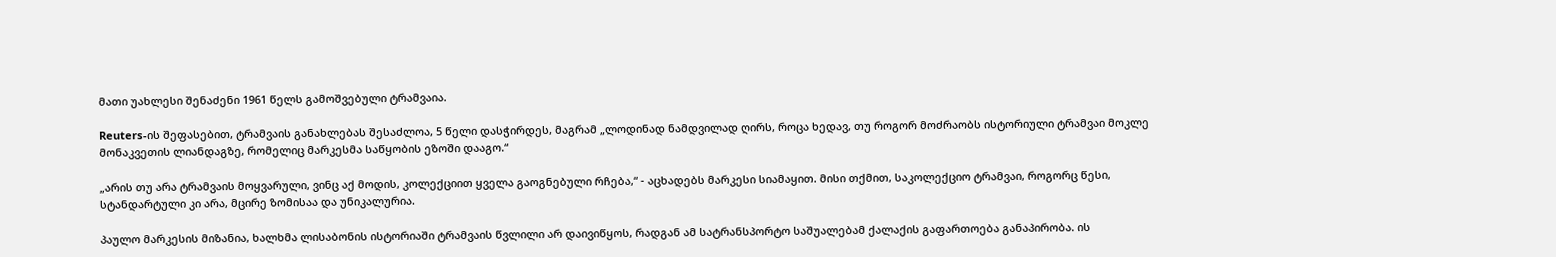მათი უახლესი შენაძენი 1961 წელს გამოშვებული ტრამვაია.

Reuters-ის შეფასებით, ტრამვაის განახლებას შესაძლოა, 5 წელი დასჭირდეს, მაგრამ „ლოდინად ნამდვილად ღირს, როცა ხედავ, თუ როგორ მოძრაობს ისტორიული ტრამვაი მოკლე მონაკვეთის ლიანდაგზე, რომელიც მარკესმა საწყობის ეზოში დააგო.“

„არის თუ არა ტრამვაის მოყვარული, ვინც აქ მოდის, კოლექციით ყველა გაოგნებული რჩება,“ - აცხადებს მარკესი სიამაყით. მისი თქმით, საკოლექციო ტრამვაი, როგორც წესი, სტანდარტული კი არა, მცირე ზომისაა და უნიკალურია.

პაულო მარკესის მიზანია, ხალხმა ლისაბონის ისტორიაში ტრამვაის წვლილი არ დაივიწყოს, რადგან ამ სატრანსპორტო საშუალებამ ქალაქის გაფართოება განაპირობა. ის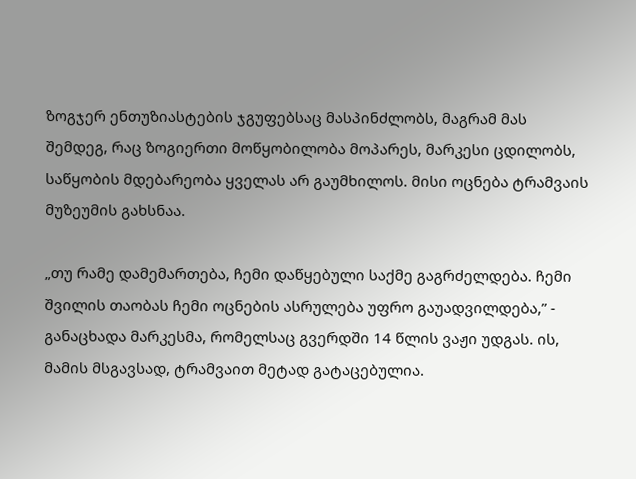ზოგჯერ ენთუზიასტების ჯგუფებსაც მასპინძლობს, მაგრამ მას შემდეგ, რაც ზოგიერთი მოწყობილობა მოპარეს, მარკესი ცდილობს, საწყობის მდებარეობა ყველას არ გაუმხილოს. მისი ოცნება ტრამვაის მუზეუმის გახსნაა.

„თუ რამე დამემართება, ჩემი დაწყებული საქმე გაგრძელდება. ჩემი შვილის თაობას ჩემი ოცნების ასრულება უფრო გაუადვილდება,” - განაცხადა მარკესმა, რომელსაც გვერდში 14 წლის ვაჟი უდგას. ის, მამის მსგავსად, ტრამვაით მეტად გატაცებულია.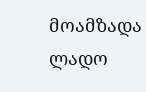მოამზადა ლადო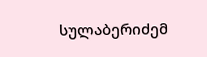სულაბერიძემ